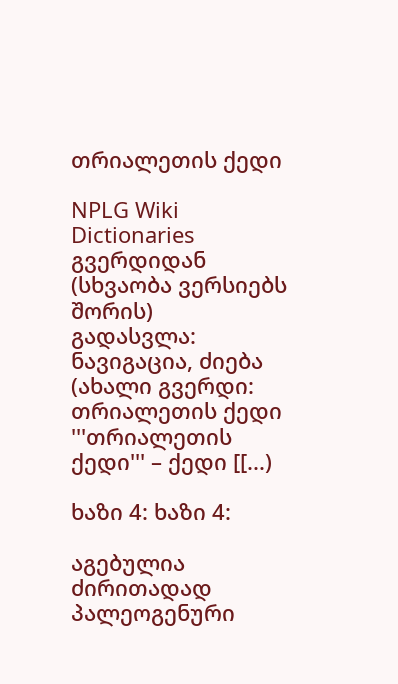თრიალეთის ქედი

NPLG Wiki Dictionaries გვერდიდან
(სხვაობა ვერსიებს შორის)
გადასვლა: ნავიგაცია, ძიება
(ახალი გვერდი: თრიალეთის ქედი '''თრიალეთის ქედი''' – ქედი [[...)

ხაზი 4: ხაზი 4:

აგებულია ძირითადად პალეოგენური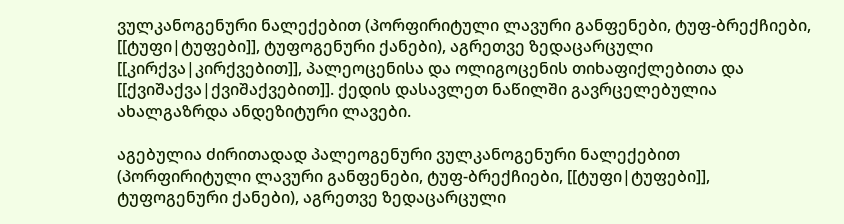ვულკანოგენური ნალექებით (პორფირიტული ლავური განფენები, ტუფ-ბრექჩიები, [[ტუფი|ტუფები]], ტუფოგენური ქანები), აგრეთვე ზედაცარცული [[კირქვა|კირქვებით]], პალეოცენისა და ოლიგოცენის თიხაფიქლებითა და [[ქვიშაქვა|ქვიშაქვებით]]. ქედის დასავლეთ ნაწილში გავრცელებულია ახალგაზრდა ანდეზიტური ლავები.

აგებულია ძირითადად პალეოგენური ვულკანოგენური ნალექებით (პორფირიტული ლავური განფენები, ტუფ-ბრექჩიები, [[ტუფი|ტუფები]], ტუფოგენური ქანები), აგრეთვე ზედაცარცული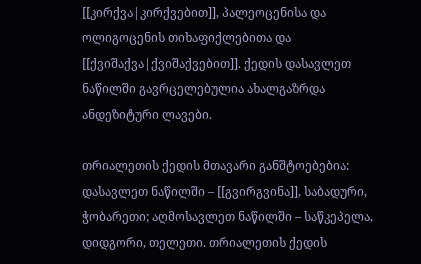[[კირქვა|კირქვებით]], პალეოცენისა და ოლიგოცენის თიხაფიქლებითა და [[ქვიშაქვა|ქვიშაქვებით]]. ქედის დასავლეთ ნაწილში გავრცელებულია ახალგაზრდა ანდეზიტური ლავები.

თრიალეთის ქედის მთავარი განშტოებებია: დასავლეთ ნაწილში – [[გვირგვინა]], საბადური, ჭობარეთი; აღმოსავლეთ ნაწილში – საწკეპელა, დიდგორი, თელეთი. თრიალეთის ქედის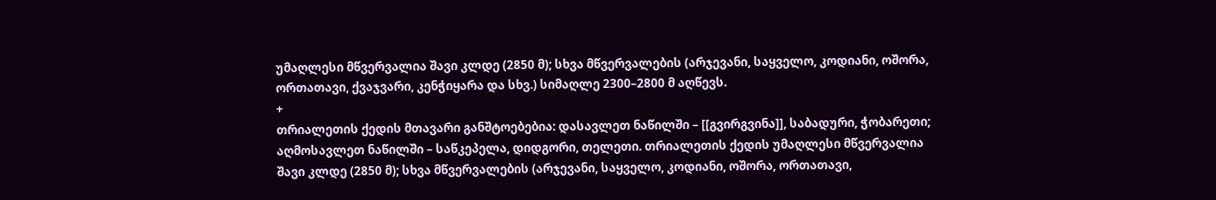უმაღლესი მწვერვალია შავი კლდე (2850 მ); სხვა მწვერვალების (არჯევანი, საყველო, კოდიანი, ოშორა, ორთათავი, ქვაჯვარი, კენჭიყარა და სხვ.) სიმაღლე 2300–2800 მ აღწევს.
+
თრიალეთის ქედის მთავარი განშტოებებია: დასავლეთ ნაწილში – [[გვირგვინა]], საბადური, ჭობარეთი; აღმოსავლეთ ნაწილში – საწკეპელა, დიდგორი, თელეთი. თრიალეთის ქედის უმაღლესი მწვერვალია შავი კლდე (2850 მ); სხვა მწვერვალების (არჯევანი, საყველო, კოდიანი, ოშორა, ორთათავი,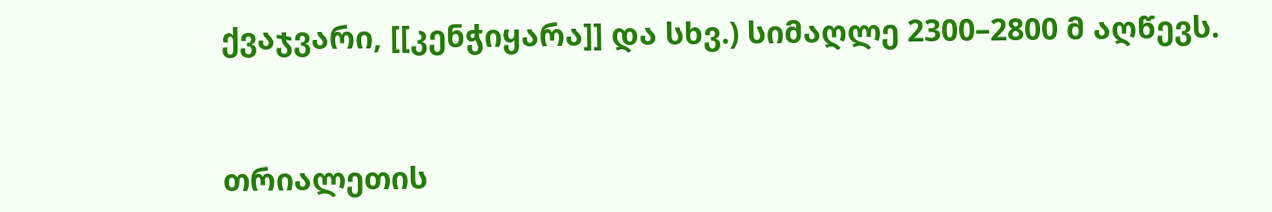ქვაჯვარი, [[კენჭიყარა]] და სხვ.) სიმაღლე 2300–2800 მ აღწევს.


თრიალეთის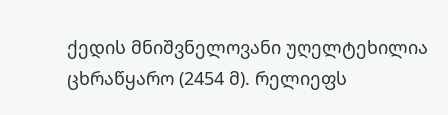ქედის მნიშვნელოვანი უღელტეხილია ცხრაწყარო (2454 მ). რელიეფს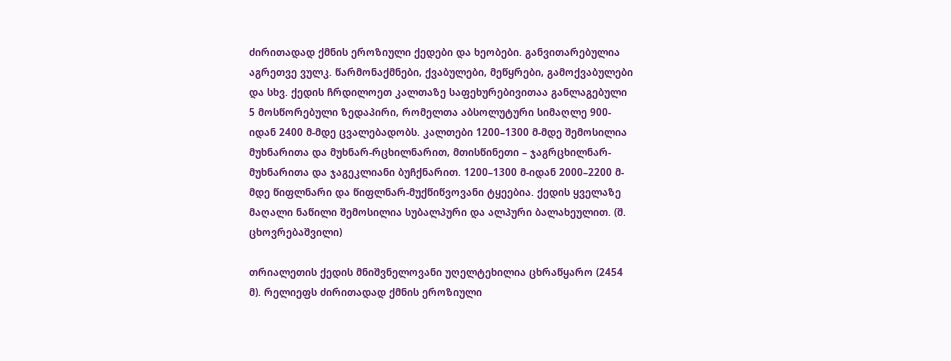ძირითადად ქმნის ეროზიული ქედები და ხეობები. განვითარებულია აგრეთვე ვულკ. წარმონაქმნები, ქვაბულები, მეწყრები, გამოქვაბულები და სხვ. ქედის ჩრდილოეთ კალთაზე საფეხურებივითაა განლაგებული 5 მოსწორებული ზედაპირი, რომელთა აბსოლუტური სიმაღლე 900-იდან 2400 მ-მდე ცვალებადობს. კალთები 1200–1300 მ-მდე შემოსილია მუხნარითა და მუხნარ-რცხილნარით, მთისწინეთი – ჯაგრცხილნარ-მუხნარითა და ჯაგეკლიანი ბუჩქნარით. 1200–1300 მ-იდან 2000–2200 მ-მდე წიფლნარი და წიფლნარ-მუქწიწვოვანი ტყეებია. ქედის ყველაზე მაღალი ნაწილი შემოსილია სუბალპური და ალპური ბალახეულით. (შ. ცხოვრებაშვილი)

თრიალეთის ქედის მნიშვნელოვანი უღელტეხილია ცხრაწყარო (2454 მ). რელიეფს ძირითადად ქმნის ეროზიული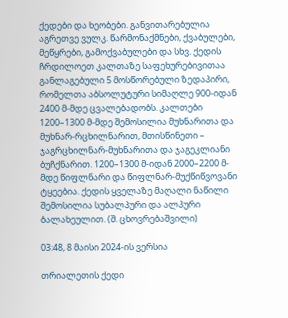ქედები და ხეობები. განვითარებულია აგრეთვე ვულკ. წარმონაქმნები, ქვაბულები, მეწყრები, გამოქვაბულები და სხვ. ქედის ჩრდილოეთ კალთაზე საფეხურებივითაა განლაგებული 5 მოსწორებული ზედაპირი, რომელთა აბსოლუტური სიმაღლე 900-იდან 2400 მ-მდე ცვალებადობს. კალთები 1200–1300 მ-მდე შემოსილია მუხნარითა და მუხნარ-რცხილნარით, მთისწინეთი – ჯაგრცხილნარ-მუხნარითა და ჯაგეკლიანი ბუჩქნარით. 1200–1300 მ-იდან 2000–2200 მ-მდე წიფლნარი და წიფლნარ-მუქწიწვოვანი ტყეებია. ქედის ყველაზე მაღალი ნაწილი შემოსილია სუბალპური და ალპური ბალახეულით. (შ. ცხოვრებაშვილი)

03:48, 8 მაისი 2024-ის ვერსია

თრიალეთის ქედი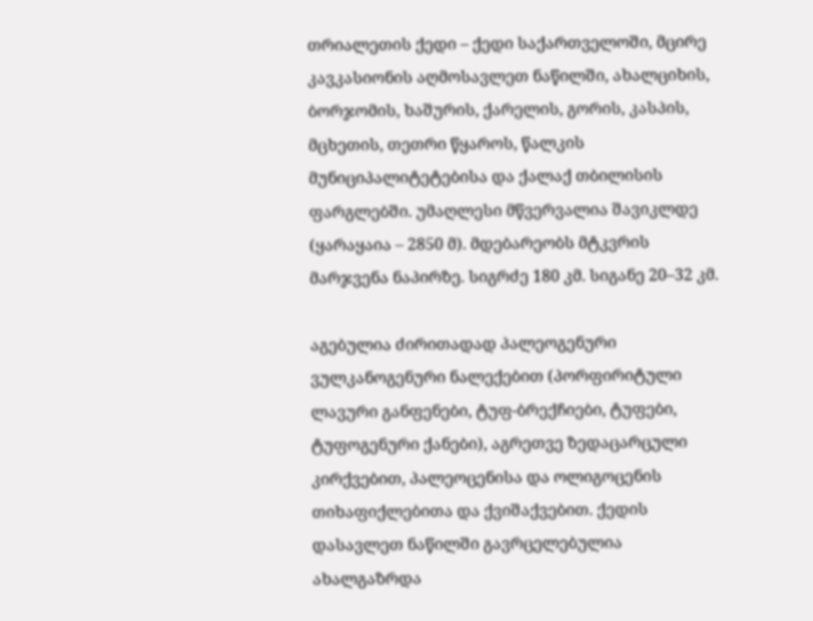თრიალეთის ქედი – ქედი საქართველოში, მცირე კავკასიონის აღმოსავლეთ ნაწილში, ახალციხის, ბორჯომის, ხაშურის, ქარელის, გორის, კასპის, მცხეთის, თეთრი წყაროს, წალკის მუნიციპალიტეტებისა და ქალაქ თბილისის ფარგლებში. უმაღლესი მწვერვალია შავიკლდე (ყარაყაია – 2850 მ). მდებარეობს მტკვრის მარჯვენა ნაპირზე. სიგრძე 180 კმ. სიგანე 20–32 კმ.

აგებულია ძირითადად პალეოგენური ვულკანოგენური ნალექებით (პორფირიტული ლავური განფენები, ტუფ-ბრექჩიები, ტუფები, ტუფოგენური ქანები), აგრეთვე ზედაცარცული კირქვებით, პალეოცენისა და ოლიგოცენის თიხაფიქლებითა და ქვიშაქვებით. ქედის დასავლეთ ნაწილში გავრცელებულია ახალგაზრდა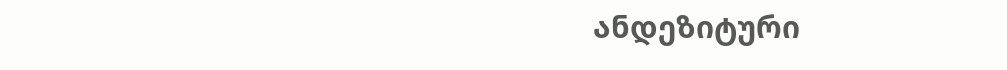ანდეზიტური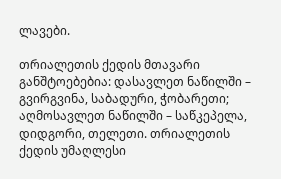ლავები.

თრიალეთის ქედის მთავარი განშტოებებია: დასავლეთ ნაწილში – გვირგვინა, საბადური, ჭობარეთი; აღმოსავლეთ ნაწილში – საწკეპელა, დიდგორი, თელეთი. თრიალეთის ქედის უმაღლესი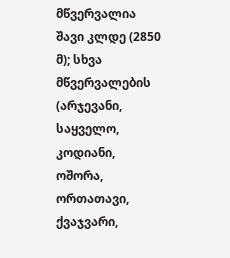მწვერვალია შავი კლდე (2850 მ); სხვა მწვერვალების (არჯევანი, საყველო, კოდიანი, ოშორა, ორთათავი, ქვაჯვარი,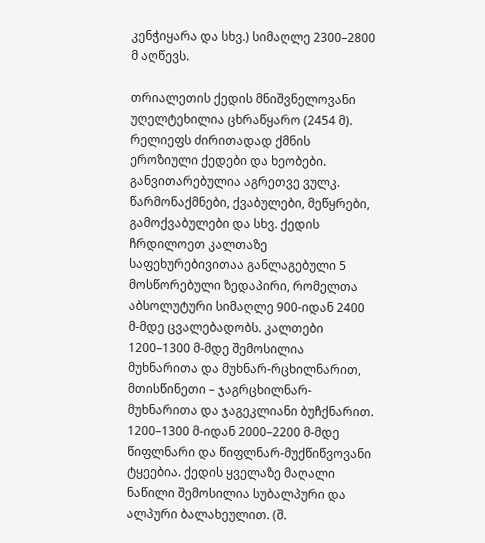კენჭიყარა და სხვ.) სიმაღლე 2300–2800 მ აღწევს.

თრიალეთის ქედის მნიშვნელოვანი უღელტეხილია ცხრაწყარო (2454 მ). რელიეფს ძირითადად ქმნის ეროზიული ქედები და ხეობები. განვითარებულია აგრეთვე ვულკ. წარმონაქმნები, ქვაბულები, მეწყრები, გამოქვაბულები და სხვ. ქედის ჩრდილოეთ კალთაზე საფეხურებივითაა განლაგებული 5 მოსწორებული ზედაპირი, რომელთა აბსოლუტური სიმაღლე 900-იდან 2400 მ-მდე ცვალებადობს. კალთები 1200–1300 მ-მდე შემოსილია მუხნარითა და მუხნარ-რცხილნარით, მთისწინეთი – ჯაგრცხილნარ-მუხნარითა და ჯაგეკლიანი ბუჩქნარით. 1200–1300 მ-იდან 2000–2200 მ-მდე წიფლნარი და წიფლნარ-მუქწიწვოვანი ტყეებია. ქედის ყველაზე მაღალი ნაწილი შემოსილია სუბალპური და ალპური ბალახეულით. (შ.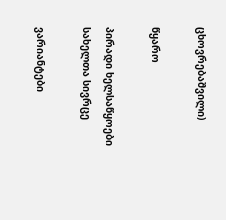ცხოვრებაშვილი)

წყარო

პირადი ხელსაწყოები
სახელთა სივრცე

ვარიანტები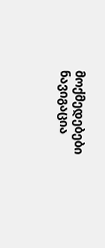მოქმედებები
ნავიგაცია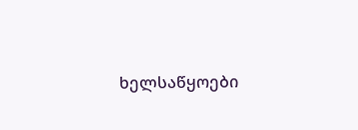ხელსაწყოები